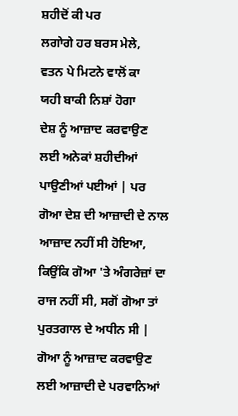ਸ਼ਹੀਦੋਂ ਕੀ ਪਰ
ਲਗਾੇਗੇ ਹਰ ਬਰਸ ਮੇਲੇ,
ਵਤਨ ਪੇ ਮਿਟਨੇ ਵਾਲੋਂ ਕਾ
ਯਹੀ ਬਾਕੀ ਨਿਸ਼ਾਂ ਹੋਗਾ
ਦੇਸ਼ ਨੂੰ ਆਜ਼ਾਦ ਕਰਵਾਉਣ ਲਈ ਅਨੇਕਾਂ ਸ਼ਹੀਦੀਆਂ ਪਾਉਣੀਆਂ ਪਈਆਂ | ਪਰ ਗੋਆ ਦੇਸ਼ ਦੀ ਆਜ਼ਾਦੀ ਦੇ ਨਾਲ ਆਜ਼ਾਦ ਨਹੀਂ ਸੀ ਹੋਇਆ, ਕਿਉਂਕਿ ਗੋਆ 'ਤੇ ਅੰਗਰੇਜ਼ਾਂ ਦਾ ਰਾਜ ਨਹੀਂ ਸੀ, ਸਗੋਂ ਗੋਆ ਤਾਂ ਪੁਰਤਗਾਲ ਦੇ ਅਧੀਨ ਸੀ | ਗੋਆ ਨੂੰ ਆਜ਼ਾਦ ਕਰਵਾਉਣ ਲਈ ਆਜ਼ਾਦੀ ਦੇ ਪਰਵਾਨਿਆਂ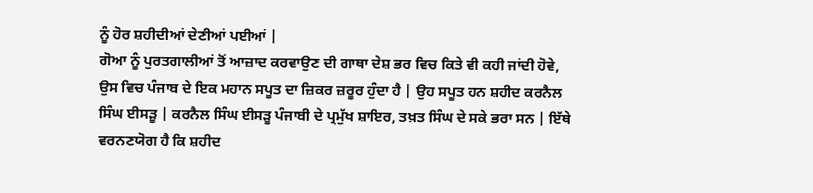ਨੂੰ ਹੋਰ ਸ਼ਹੀਦੀਆਂ ਦੇਣੀਆਂ ਪਈਆਂ |
ਗੋਆ ਨੂੰ ਪੁਰਤਗਾਲੀਆਂ ਤੋਂ ਆਜ਼ਾਦ ਕਰਵਾਉਣ ਦੀ ਗਾਥਾ ਦੇਸ਼ ਭਰ ਵਿਚ ਕਿਤੇ ਵੀ ਕਹੀ ਜਾਂਦੀ ਹੋਵੇ, ਉਸ ਵਿਚ ਪੰਜਾਬ ਦੇ ਇਕ ਮਹਾਨ ਸਪੂਤ ਦਾ ਜ਼ਿਕਰ ਜ਼ਰੂਰ ਹੁੰਦਾ ਹੈ | ਉਹ ਸਪੂਤ ਹਨ ਸ਼ਹੀਦ ਕਰਨੈਲ ਸਿੰਘ ਈਸੜੂ | ਕਰਨੈਲ ਸਿੰਘ ਈਸੜੂ ਪੰਜਾਬੀ ਦੇ ਪ੍ਰਮੁੱਖ ਸ਼ਾਇਰ, ਤਖ਼ਤ ਸਿੰਘ ਦੇ ਸਕੇ ਭਰਾ ਸਨ | ਇੱਥੇ ਵਰਨਣਯੋਗ ਹੈ ਕਿ ਸ਼ਹੀਦ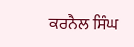ਕਰਨੈਲ ਸਿੰਘ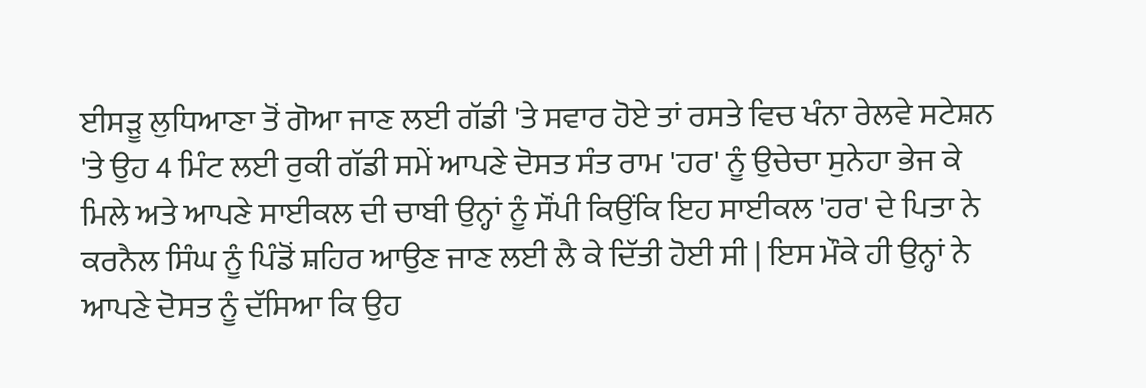ਈਸੜੂ ਲੁਧਿਆਣਾ ਤੋਂ ਗੋਆ ਜਾਣ ਲਈ ਗੱਡੀ 'ਤੇ ਸਵਾਰ ਹੋਏ ਤਾਂ ਰਸਤੇ ਵਿਚ ਖੰਨਾ ਰੇਲਵੇ ਸਟੇਸ਼ਨ 'ਤੇ ਉਹ 4 ਮਿੰਟ ਲਈ ਰੁਕੀ ਗੱਡੀ ਸਮੇਂ ਆਪਣੇ ਦੋਸਤ ਸੰਤ ਰਾਮ 'ਹਰ' ਨੂੰ ਉਚੇਚਾ ਸੁਨੇਹਾ ਭੇਜ ਕੇ ਮਿਲੇ ਅਤੇ ਆਪਣੇ ਸਾਈਕਲ ਦੀ ਚਾਬੀ ਉਨ੍ਹਾਂ ਨੂੰ ਸੌਂਪੀ ਕਿਉਂਕਿ ਇਹ ਸਾਈਕਲ 'ਹਰ' ਦੇ ਪਿਤਾ ਨੇ ਕਰਨੈਲ ਸਿੰਘ ਨੂੰ ਪਿੰਡੋਂ ਸ਼ਹਿਰ ਆਉਣ ਜਾਣ ਲਈ ਲੈ ਕੇ ਦਿੱਤੀ ਹੋਈ ਸੀ | ਇਸ ਮੌਕੇ ਹੀ ਉਨ੍ਹਾਂ ਨੇ ਆਪਣੇ ਦੋਸਤ ਨੂੰ ਦੱਸਿਆ ਕਿ ਉਹ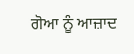ਗੋਆ ਨੂੰ ਆਜ਼ਾਦ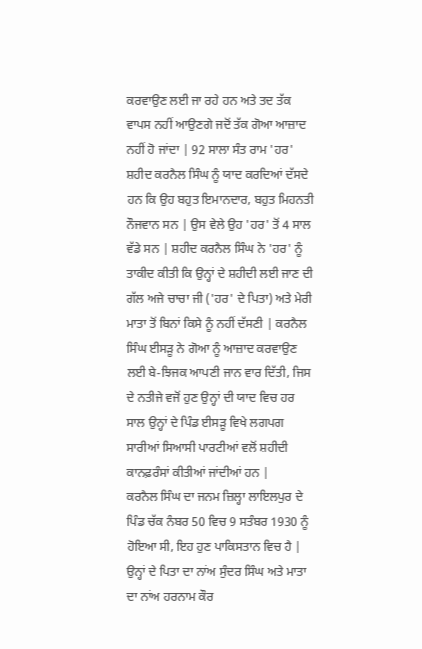ਕਰਵਾਉਣ ਲਈ ਜਾ ਰਹੇ ਹਨ ਅਤੇ ਤਦ ਤੱਕ ਵਾਪਸ ਨਹੀਂ ਆਉਣਗੇ ਜਦੋਂ ਤੱਕ ਗੋਆ ਆਜ਼ਾਦ ਨਹੀਂ ਹੋ ਜਾਂਦਾ | 92 ਸਾਲਾ ਸੰਤ ਰਾਮ 'ਹਰ' ਸ਼ਹੀਦ ਕਰਨੈਲ ਸਿੰਘ ਨੂੰ ਯਾਦ ਕਰਦਿਆਂ ਦੱਸਦੇ ਹਨ ਕਿ ਉਹ ਬਹੁਤ ਇਮਾਨਦਾਰ, ਬਹੁਤ ਮਿਹਨਤੀ ਨੌਜਵਾਨ ਸਨ | ਉਸ ਵੇਲੇ ਉਹ 'ਹਰ' ਤੋਂ 4 ਸਾਲ ਵੱਡੇ ਸਨ | ਸ਼ਹੀਦ ਕਰਨੈਲ ਸਿੰਘ ਨੇ 'ਹਰ' ਨੂੰ ਤਾਕੀਦ ਕੀਤੀ ਕਿ ਉਨ੍ਹਾਂ ਦੇ ਸ਼ਹੀਦੀ ਲਈ ਜਾਣ ਦੀ ਗੱਲ ਅਜੇ ਚਾਚਾ ਜੀ ('ਹਰ' ਦੇ ਪਿਤਾ) ਅਤੇ ਮੇਰੀ ਮਾਤਾ ਤੋਂ ਬਿਨਾਂ ਕਿਸੇ ਨੂੰ ਨਹੀਂ ਦੱਸਣੀ | ਕਰਨੈਲ ਸਿੰਘ ਈਸੜੂ ਨੇ ਗੋਆ ਨੂੰ ਆਜ਼ਾਦ ਕਰਵਾਉਣ ਲਈ ਬੇ-ਝਿਜਕ ਆਪਣੀ ਜਾਨ ਵਾਰ ਦਿੱਤੀ, ਜਿਸ ਦੇ ਨਤੀਜੇ ਵਜੋਂ ਹੁਣ ਉਨ੍ਹਾਂ ਦੀ ਯਾਦ ਵਿਚ ਹਰ ਸਾਲ ਉਨ੍ਹਾਂ ਦੇ ਪਿੰਡ ਈਸੜੂ ਵਿਖੇ ਲਗਪਗ ਸਾਰੀਆਂ ਸਿਆਸੀ ਪਾਰਟੀਆਂ ਵਲੋਂ ਸ਼ਹੀਦੀ ਕਾਨਫ਼ਰੰਸਾਂ ਕੀਤੀਆਂ ਜਾਂਦੀਆਂ ਹਨ |
ਕਰਨੈਲ ਸਿੰਘ ਦਾ ਜਨਮ ਜ਼ਿਲ੍ਹਾ ਲਾਇਲਪੁਰ ਦੇ ਪਿੰਡ ਚੱਕ ਨੰਬਰ 50 ਵਿਚ 9 ਸਤੰਬਰ 1930 ਨੂੰ ਹੋਇਆ ਸੀ, ਇਹ ਹੁਣ ਪਾਕਿਸਤਾਨ ਵਿਚ ਹੈ | ਉਨ੍ਹਾਂ ਦੇ ਪਿਤਾ ਦਾ ਨਾਂਅ ਸੁੰਦਰ ਸਿੰਘ ਅਤੇ ਮਾਤਾ ਦਾ ਨਾਂਅ ਹਰਨਾਮ ਕੌਰ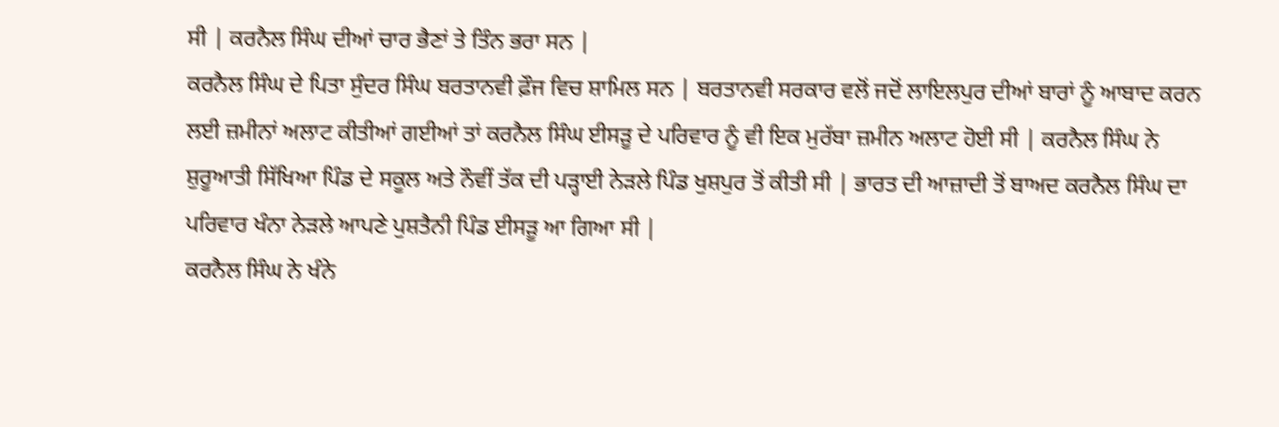ਸੀ | ਕਰਨੈਲ ਸਿੰਘ ਦੀਆਂ ਚਾਰ ਭੈਣਾਂ ਤੇ ਤਿੰਨ ਭਰਾ ਸਨ |
ਕਰਨੈਲ ਸਿੰਘ ਦੇ ਪਿਤਾ ਸੁੰਦਰ ਸਿੰਘ ਬਰਤਾਨਵੀ ਫ਼ੌਜ ਵਿਚ ਸ਼ਾਮਿਲ ਸਨ | ਬਰਤਾਨਵੀ ਸਰਕਾਰ ਵਲੋਂ ਜਦੋਂ ਲਾਇਲਪੁਰ ਦੀਆਂ ਬਾਰਾਂ ਨੂੰ ਆਬਾਦ ਕਰਨ ਲਈ ਜ਼ਮੀਨਾਂ ਅਲਾਟ ਕੀਤੀਆਂ ਗਈਆਂ ਤਾਂ ਕਰਨੈਲ ਸਿੰਘ ਈਸੜੂ ਦੇ ਪਰਿਵਾਰ ਨੂੰ ਵੀ ਇਕ ਮੁਰੱਬਾ ਜ਼ਮੀਨ ਅਲਾਟ ਹੋਈ ਸੀ | ਕਰਨੈਲ ਸਿੰਘ ਨੇ ਸ਼ੁਰੂਆਤੀ ਸਿੱਖਿਆ ਪਿੰਡ ਦੇ ਸਕੂਲ ਅਤੇ ਨੌਵੀਂ ਤੱਕ ਦੀ ਪੜ੍ਹਾਈ ਨੇੜਲੇ ਪਿੰਡ ਖੁਸ਼ਪੁਰ ਤੋਂ ਕੀਤੀ ਸੀ | ਭਾਰਤ ਦੀ ਆਜ਼ਾਦੀ ਤੋਂ ਬਾਅਦ ਕਰਨੈਲ ਸਿੰਘ ਦਾ ਪਰਿਵਾਰ ਖੰਨਾ ਨੇੜਲੇ ਆਪਣੇ ਪੁਸ਼ਤੈਨੀ ਪਿੰਡ ਈਸੜੂ ਆ ਗਿਆ ਸੀ |
ਕਰਨੈਲ ਸਿੰਘ ਨੇ ਖੰਨੇ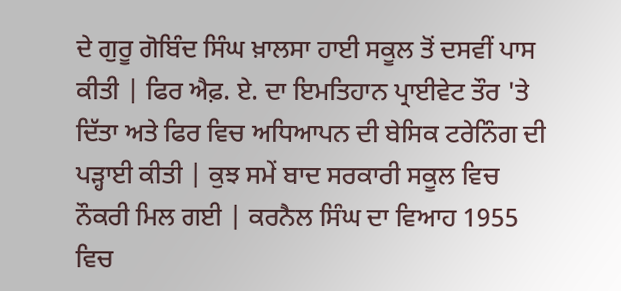ਦੇ ਗੁਰੂ ਗੋਬਿੰਦ ਸਿੰਘ ਖ਼ਾਲਸਾ ਹਾਈ ਸਕੂਲ ਤੋਂ ਦਸਵੀਂ ਪਾਸ ਕੀਤੀ | ਫਿਰ ਐਫ਼. ਏ. ਦਾ ਇਮਤਿਹਾਨ ਪ੍ਰਾਈਵੇਟ ਤੌਰ 'ਤੇ ਦਿੱਤਾ ਅਤੇ ਫਿਰ ਵਿਚ ਅਧਿਆਪਨ ਦੀ ਬੇਸਿਕ ਟਰੇਨਿੰਗ ਦੀ ਪੜ੍ਹਾਈ ਕੀਤੀ | ਕੁਝ ਸਮੇਂ ਬਾਦ ਸਰਕਾਰੀ ਸਕੂਲ ਵਿਚ ਨੌਕਰੀ ਮਿਲ ਗਈ | ਕਰਨੈਲ ਸਿੰਘ ਦਾ ਵਿਆਹ 1955 ਵਿਚ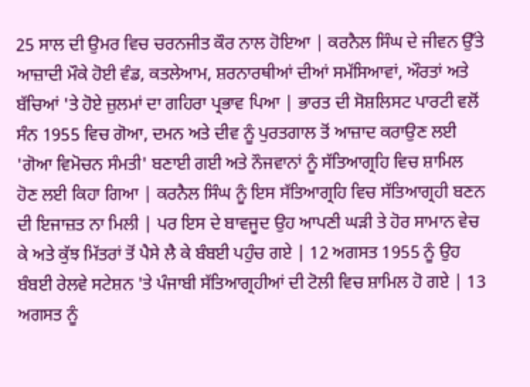25 ਸਾਲ ਦੀ ਉਮਰ ਵਿਚ ਚਰਨਜੀਤ ਕੌਰ ਨਾਲ ਹੋਇਆ | ਕਰਨੈਲ ਸਿੰਘ ਦੇ ਜੀਵਨ ਉੱਤੇ ਆਜ਼ਾਦੀ ਮੌਕੇ ਹੋਈ ਵੰਡ, ਕਤਲੇਆਮ, ਸ਼ਰਨਾਰਥੀਆਂ ਦੀਆਂ ਸਮੱਸਿਆਵਾਂ, ਔਰਤਾਂ ਅਤੇ ਬੱਚਿਆਂ 'ਤੇ ਹੋਏ ਜ਼ੁਲਮਾਂ ਦਾ ਗਹਿਰਾ ਪ੍ਰਭਾਵ ਪਿਆ | ਭਾਰਤ ਦੀ ਸੋਸ਼ਲਿਸਟ ਪਾਰਟੀ ਵਲੋਂ ਸੰਨ 1955 ਵਿਚ ਗੋਆ, ਦਮਨ ਅਤੇ ਦੀਵ ਨੂੰ ਪੁਰਤਗਾਲ ਤੋਂ ਆਜ਼ਾਦ ਕਰਾਉਣ ਲਈ 'ਗੋਆ ਵਿਮੋਚਨ ਸੰਮਤੀ' ਬਣਾਈ ਗਈ ਅਤੇ ਨੌਜਵਾਨਾਂ ਨੂੰ ਸੱਤਿਆਗ੍ਰਹਿ ਵਿਚ ਸ਼ਾਮਿਲ ਹੋਣ ਲਈ ਕਿਹਾ ਗਿਆ | ਕਰਨੈਲ ਸਿੰਘ ਨੂੰ ਇਸ ਸੱਤਿਆਗ੍ਰਹਿ ਵਿਚ ਸੱਤਿਆਗ੍ਰਹੀ ਬਣਨ ਦੀ ਇਜਾਜ਼ਤ ਨਾ ਮਿਲੀ | ਪਰ ਇਸ ਦੇ ਬਾਵਜੂਦ ਉਹ ਆਪਣੀ ਘੜੀ ਤੇ ਹੋਰ ਸਾਮਾਨ ਵੇਚ ਕੇ ਅਤੇ ਕੁੱਝ ਮਿੱਤਰਾਂ ਤੋਂ ਪੈਸੇ ਲੈ ਕੇ ਬੰਬਈ ਪਹੁੰਚ ਗਏ | 12 ਅਗਸਤ 1955 ਨੂੰ ਉਹ ਬੰਬਈ ਰੇਲਵੇ ਸਟੇਸ਼ਨ 'ਤੇ ਪੰਜਾਬੀ ਸੱਤਿਆਗ੍ਰਹੀਆਂ ਦੀ ਟੋਲੀ ਵਿਚ ਸ਼ਾਮਿਲ ਹੋ ਗਏ | 13 ਅਗਸਤ ਨੂੰ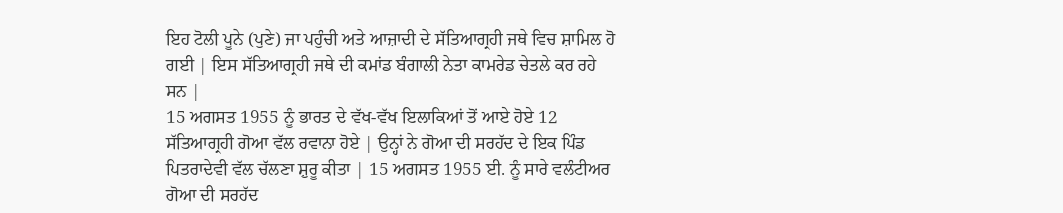ਇਹ ਟੋਲੀ ਪੂਨੇ (ਪੁਣੇ) ਜਾ ਪਹੁੰਚੀ ਅਤੇ ਆਜ਼ਾਦੀ ਦੇ ਸੱਤਿਆਗ੍ਰਹੀ ਜਥੇ ਵਿਚ ਸ਼ਾਮਿਲ ਹੋ ਗਈ | ਇਸ ਸੱਤਿਆਗ੍ਰਹੀ ਜਥੇ ਦੀ ਕਮਾਂਡ ਬੰਗਾਲੀ ਨੇਤਾ ਕਾਮਰੇਡ ਚੇਤਲੇ ਕਰ ਰਹੇ ਸਨ |
15 ਅਗਸਤ 1955 ਨੂੰ ਭਾਰਤ ਦੇ ਵੱਖ-ਵੱਖ ਇਲਾਕਿਆਂ ਤੋਂ ਆਏ ਹੋਏ 12 ਸੱਤਿਆਗ੍ਰਹੀ ਗੋਆ ਵੱਲ ਰਵਾਨਾ ਹੋਏ | ਉਨ੍ਹਾਂ ਨੇ ਗੋਆ ਦੀ ਸਰਹੱਦ ਦੇ ਇਕ ਪਿੰਡ ਪਿਤਰਾਦੇਵੀ ਵੱਲ ਚੱਲਣਾ ਸ਼ੁਰੂ ਕੀਤਾ | 15 ਅਗਸਤ 1955 ਈ. ਨੂੰ ਸਾਰੇ ਵਲੰਟੀਅਰ ਗੋਆ ਦੀ ਸਰਹੱਦ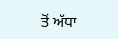ਤੋਂ ਅੱਧਾ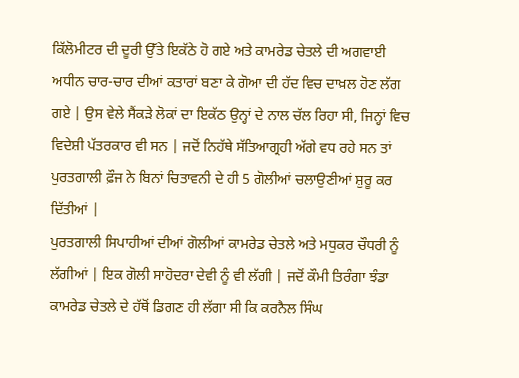ਕਿੱਲੋਮੀਟਰ ਦੀ ਦੂਰੀ ਉੱਤੇ ਇਕੱਠੇ ਹੋ ਗਏ ਅਤੇ ਕਾਮਰੇਡ ਚੇਤਲੇ ਦੀ ਅਗਵਾਈ ਅਧੀਨ ਚਾਰ-ਚਾਰ ਦੀਆਂ ਕਤਾਰਾਂ ਬਣਾ ਕੇ ਗੋਆ ਦੀ ਹੱਦ ਵਿਚ ਦਾਖ਼ਲ ਹੋਣ ਲੱਗ ਗਏ | ਉਸ ਵੇਲੇ ਸੈਂਕੜੇ ਲੋਕਾਂ ਦਾ ਇਕੱਠ ਉਨ੍ਹਾਂ ਦੇ ਨਾਲ ਚੱਲ ਰਿਹਾ ਸੀ, ਜਿਨ੍ਹਾਂ ਵਿਚ ਵਿਦੇਸ਼ੀ ਪੱਤਰਕਾਰ ਵੀ ਸਨ | ਜਦੋਂ ਨਿਹੱਥੇ ਸੱਤਿਆਗ੍ਰਹੀ ਅੱਗੇ ਵਧ ਰਹੇ ਸਨ ਤਾਂ ਪੁਰਤਗਾਲੀ ਫ਼ੌਜ ਨੇ ਬਿਨਾਂ ਚਿਤਾਵਨੀ ਦੇ ਹੀ 5 ਗੋਲੀਆਂ ਚਲਾਉਣੀਆਂ ਸ਼ੁਰੂ ਕਰ ਦਿੱਤੀਆਂ |
ਪੁਰਤਗਾਲੀ ਸਿਪਾਹੀਆਂ ਦੀਆਂ ਗੋਲੀਆਂ ਕਾਮਰੇਡ ਚੇਤਲੇ ਅਤੇ ਮਧੁਕਰ ਚੌਧਰੀ ਨੂੰ ਲੱਗੀਆਂ | ਇਕ ਗੋਲੀ ਸਾਹੋਦਰਾ ਦੇਵੀ ਨੂੰ ਵੀ ਲੱਗੀ | ਜਦੋਂ ਕੌਮੀ ਤਿਰੰਗਾ ਝੰਡਾ ਕਾਮਰੇਡ ਚੇਤਲੇ ਦੇ ਹੱਥੋਂ ਡਿਗਣ ਹੀ ਲੱਗਾ ਸੀ ਕਿ ਕਰਨੈਲ ਸਿੰਘ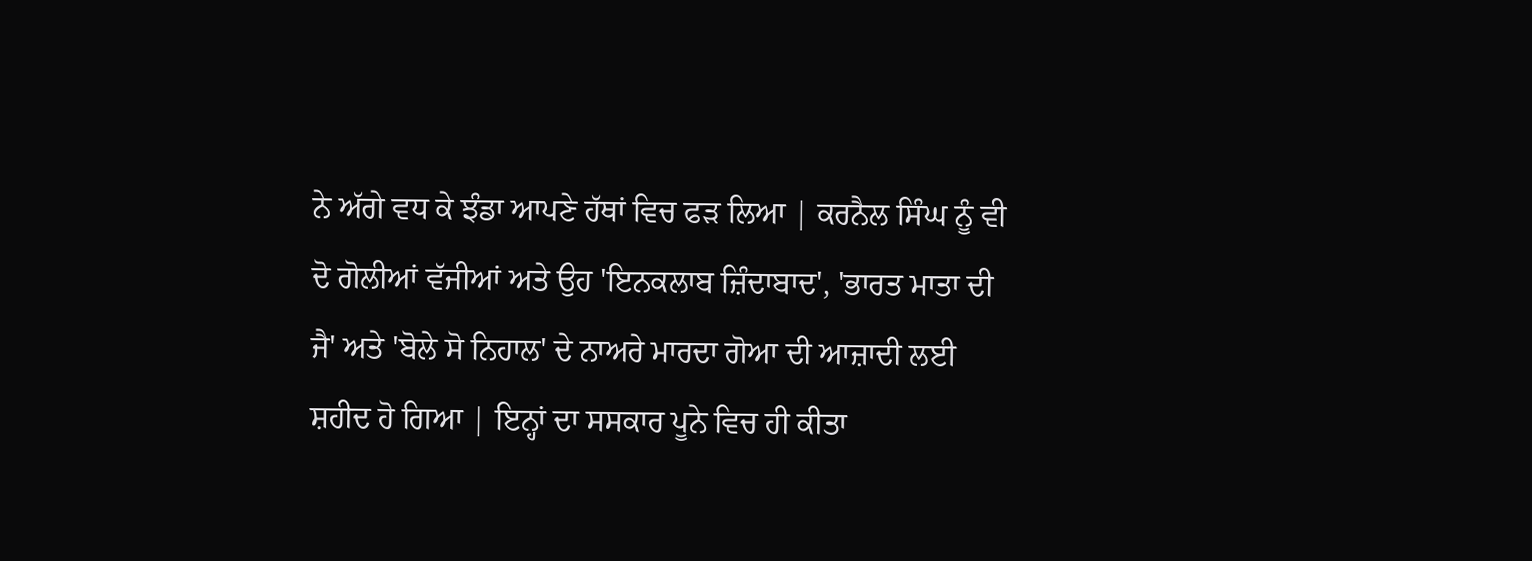ਨੇ ਅੱਗੇ ਵਧ ਕੇ ਝੰਡਾ ਆਪਣੇ ਹੱਥਾਂ ਵਿਚ ਫੜ ਲਿਆ | ਕਰਨੈਲ ਸਿੰਘ ਨੂੰ ਵੀ ਦੋ ਗੋਲੀਆਂ ਵੱਜੀਆਂ ਅਤੇ ਉਹ 'ਇਨਕਲਾਬ ਜ਼ਿੰਦਾਬਾਦ', 'ਭਾਰਤ ਮਾਤਾ ਦੀ ਜੈ' ਅਤੇ 'ਬੋਲੇ ਸੋ ਨਿਹਾਲ' ਦੇ ਨਾਅਰੇ ਮਾਰਦਾ ਗੋਆ ਦੀ ਆਜ਼ਾਦੀ ਲਈ ਸ਼ਹੀਦ ਹੋ ਗਿਆ | ਇਨ੍ਹਾਂ ਦਾ ਸਸਕਾਰ ਪੂਨੇ ਵਿਚ ਹੀ ਕੀਤਾ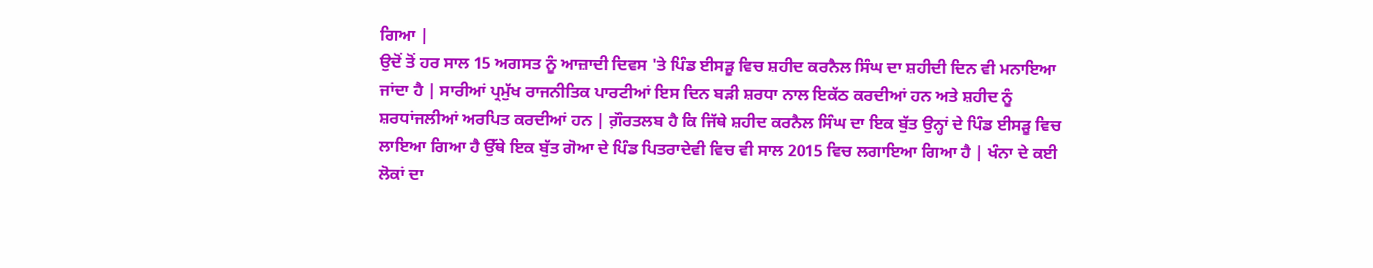ਗਿਆ |
ਉਦੋਂ ਤੋਂ ਹਰ ਸਾਲ 15 ਅਗਸਤ ਨੂੰ ਆਜ਼ਾਦੀ ਦਿਵਸ 'ਤੇ ਪਿੰਡ ਈਸੜੂ ਵਿਚ ਸ਼ਹੀਦ ਕਰਨੈਲ ਸਿੰਘ ਦਾ ਸ਼ਹੀਦੀ ਦਿਨ ਵੀ ਮਨਾਇਆ ਜਾਂਦਾ ਹੈ | ਸਾਰੀਆਂ ਪ੍ਰਮੁੱਖ ਰਾਜਨੀਤਿਕ ਪਾਰਟੀਆਂ ਇਸ ਦਿਨ ਬੜੀ ਸ਼ਰਧਾ ਨਾਲ ਇਕੱਠ ਕਰਦੀਆਂ ਹਨ ਅਤੇ ਸ਼ਹੀਦ ਨੂੰ ਸ਼ਰਧਾਂਜਲੀਆਂ ਅਰਪਿਤ ਕਰਦੀਆਂ ਹਨ | ਗ਼ੌਰਤਲਬ ਹੈ ਕਿ ਜਿੱਥੇ ਸ਼ਹੀਦ ਕਰਨੈਲ ਸਿੰਘ ਦਾ ਇਕ ਬੁੱਤ ਉਨ੍ਹਾਂ ਦੇ ਪਿੰਡ ਈਸੜੂ ਵਿਚ ਲਾਇਆ ਗਿਆ ਹੈ ਉੱਥੇ ਇਕ ਬੁੱਤ ਗੋਆ ਦੇ ਪਿੰਡ ਪਿਤਰਾਦੇਵੀ ਵਿਚ ਵੀ ਸਾਲ 2015 ਵਿਚ ਲਗਾਇਆ ਗਿਆ ਹੈ | ਖੰਨਾ ਦੇ ਕਈ ਲੋਕਾਂ ਦਾ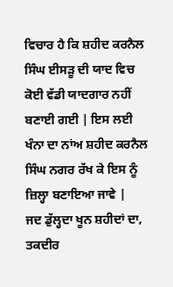ਵਿਚਾਰ ਹੈ ਕਿ ਸ਼ਹੀਦ ਕਰਨੈਲ ਸਿੰਘ ਈਸੜੂ ਦੀ ਯਾਦ ਵਿਚ ਕੋਈ ਵੱਡੀ ਯਾਦਗਾਰ ਨਹੀਂ ਬਣਾਈ ਗਈ | ਇਸ ਲਈ ਖੰਨਾ ਦਾ ਨਾਂਅ ਸ਼ਹੀਦ ਕਰਨੈਲ ਸਿੰਘ ਨਗਰ ਰੱਖ ਕੇ ਇਸ ਨੂੰ ਜ਼ਿਲ੍ਹਾ ਬਣਾਇਆ ਜਾਵੇ |
ਜਦ ਡੁੱਲ੍ਹਦਾ ਖੂਨ ਸ਼ਹੀਦਾਂ ਦਾ,
ਤਕਦੀਰ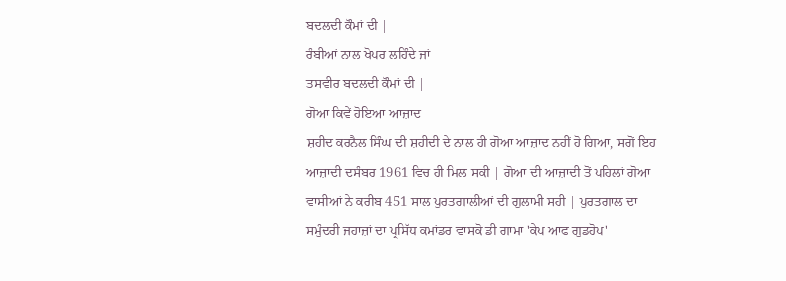ਬਦਲਦੀ ਕੌਮਾਂ ਦੀ |
ਰੰਬੀਆਂ ਨਾਲ ਖੋਪਰ ਲਹਿੰਦੇ ਜਾਂ
ਤਸਵੀਰ ਬਦਲਦੀ ਕੌਮਾਂ ਦੀ |
ਗੋਆ ਕਿਵੇਂ ਹੋਇਆ ਆਜ਼ਾਦ
ਸ਼ਹੀਦ ਕਰਨੈਲ ਸਿੰਘ ਦੀ ਸ਼ਹੀਦੀ ਦੇ ਨਾਲ ਹੀ ਗੋਆ ਆਜ਼ਾਦ ਨਹੀਂ ਹੋ ਗਿਆ, ਸਗੋਂ ਇਹ ਆਜ਼ਾਦੀ ਦਸੰਬਰ 1961 ਵਿਚ ਹੀ ਮਿਲ ਸਕੀ | ਗੋਆ ਦੀ ਆਜ਼ਾਦੀ ਤੋਂ ਪਹਿਲਾਂ ਗੋਆ ਵਾਸੀਆਂ ਨੇ ਕਰੀਬ 451 ਸਾਲ ਪੁਰਤਗਾਲੀਆਂ ਦੀ ਗੁਲਾਮੀ ਸਹੀ | ਪੁਰਤਗਾਲ ਦਾ ਸਮੁੰਦਰੀ ਜਹਾਜ਼ਾਂ ਦਾ ਪ੍ਰਸਿੱਧ ਕਮਾਂਡਰ ਵਾਸਕੋ ਡੀ ਗਾਮਾ 'ਕੇਪ ਆਫ ਗੁਡਹੋਪ'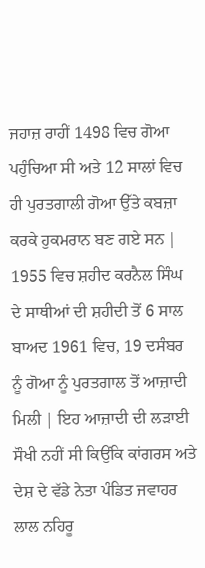ਜਹਾਜ਼ ਰਾਹੀਂ 1498 ਵਿਚ ਗੋਆ ਪਹੁੰਚਿਆ ਸੀ ਅਤੇ 12 ਸਾਲਾਂ ਵਿਚ ਹੀ ਪੁਰਤਗਾਲੀ ਗੋਆ ਉੱਤੇ ਕਬਜ਼ਾ ਕਰਕੇ ਹੁਕਮਰਾਨ ਬਣ ਗਏ ਸਨ | 1955 ਵਿਚ ਸ਼ਹੀਦ ਕਰਨੈਲ ਸਿੰਘ ਦੇ ਸਾਥੀਆਂ ਦੀ ਸ਼ਹੀਦੀ ਤੋਂ 6 ਸਾਲ ਬਾਅਦ 1961 ਵਿਚ, 19 ਦਸੰਬਰ ਨੂੰ ਗੋਆ ਨੂੰ ਪੁਰਤਗਾਲ ਤੋਂ ਆਜ਼ਾਦੀ ਮਿਲੀ | ਇਹ ਆਜ਼ਾਦੀ ਦੀ ਲੜਾਈ ਸੌਖੀ ਨਹੀਂ ਸੀ ਕਿਉਂਕਿ ਕਾਂਗਰਸ ਅਤੇ ਦੇਸ਼ ਦੇ ਵੱਡੇ ਨੇਤਾ ਪੰਡਿਤ ਜਵਾਹਰ ਲਾਲ ਨਹਿਰੂ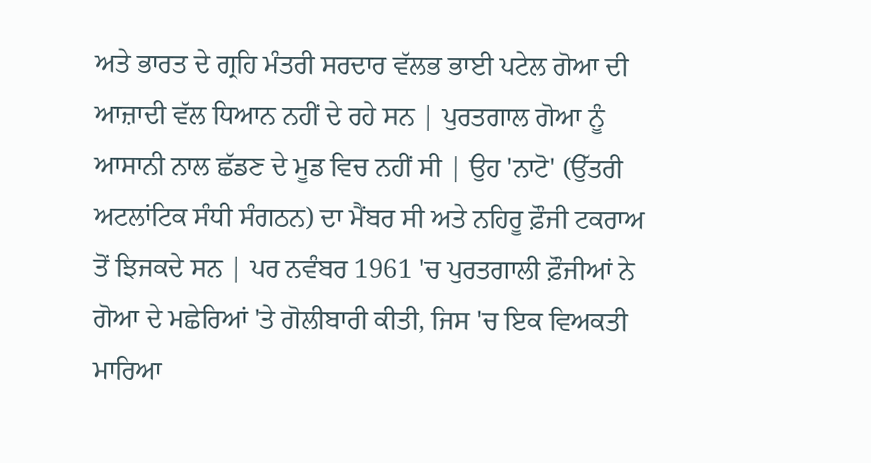ਅਤੇ ਭਾਰਤ ਦੇ ਗ੍ਰਹਿ ਮੰਤਰੀ ਸਰਦਾਰ ਵੱਲਭ ਭਾਈ ਪਟੇਲ ਗੋਆ ਦੀ ਆਜ਼ਾਦੀ ਵੱਲ ਧਿਆਨ ਨਹੀਂ ਦੇ ਰਹੇ ਸਨ | ਪੁਰਤਗਾਲ ਗੋਆ ਨੂੰ ਆਸਾਨੀ ਨਾਲ ਛੱਡਣ ਦੇ ਮੂਡ ਵਿਚ ਨਹੀਂ ਸੀ | ਉਹ 'ਨਾਟੋ' (ਉੱਤਰੀ ਅਟਲਾਂਟਿਕ ਸੰਧੀ ਸੰਗਠਨ) ਦਾ ਮੈਂਬਰ ਸੀ ਅਤੇ ਨਹਿਰੂ ਫ਼ੌਜੀ ਟਕਰਾਅ ਤੋਂ ਝਿਜਕਦੇ ਸਨ | ਪਰ ਨਵੰਬਰ 1961 'ਚ ਪੁਰਤਗਾਲੀ ਫ਼ੌਜੀਆਂ ਨੇ ਗੋਆ ਦੇ ਮਛੇਰਿਆਂ 'ਤੇ ਗੋਲੀਬਾਰੀ ਕੀਤੀ, ਜਿਸ 'ਚ ਇਕ ਵਿਅਕਤੀ ਮਾਰਿਆ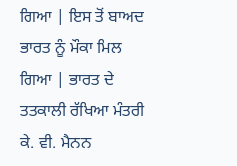ਗਿਆ | ਇਸ ਤੋਂ ਬਾਅਦ ਭਾਰਤ ਨੂੰ ਮੌਕਾ ਮਿਲ ਗਿਆ | ਭਾਰਤ ਦੇ ਤਤਕਾਲੀ ਰੱਖਿਆ ਮੰਤਰੀ ਕੇ. ਵੀ. ਮੈਨਨ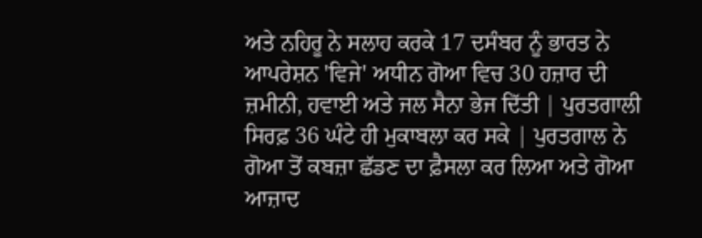ਅਤੇ ਨਹਿਰੂ ਨੇ ਸਲਾਹ ਕਰਕੇ 17 ਦਸੰਬਰ ਨੂੰ ਭਾਰਤ ਨੇ ਆਪਰੇਸ਼ਨ 'ਵਿਜੇ' ਅਧੀਨ ਗੋਆ ਵਿਚ 30 ਹਜ਼ਾਰ ਦੀ ਜ਼ਮੀਨੀ, ਹਵਾਈ ਅਤੇ ਜਲ ਸੈਨਾ ਭੇਜ ਦਿੱਤੀ | ਪੁਰਤਗਾਲੀ ਸਿਰਫ਼ 36 ਘੰਟੇ ਹੀ ਮੁਕਾਬਲਾ ਕਰ ਸਕੇ | ਪੁਰਤਗਾਲ ਨੇ ਗੋਆ ਤੋਂ ਕਬਜ਼ਾ ਛੱਡਣ ਦਾ ਫ਼ੈਸਲਾ ਕਰ ਲਿਆ ਅਤੇ ਗੋਆ ਆਜ਼ਾਦ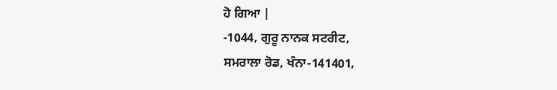ਹੋ ਗਿਆ |
-1044, ਗੁਰੂ ਨਾਨਕ ਸਟਰੀਟ,
ਸਮਰਾਲਾ ਰੋਡ, ਖੰਨਾ-141401,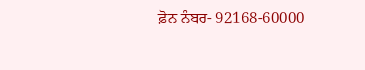ਫ਼ੋਨ ਨੰਬਰ- 92168-60000